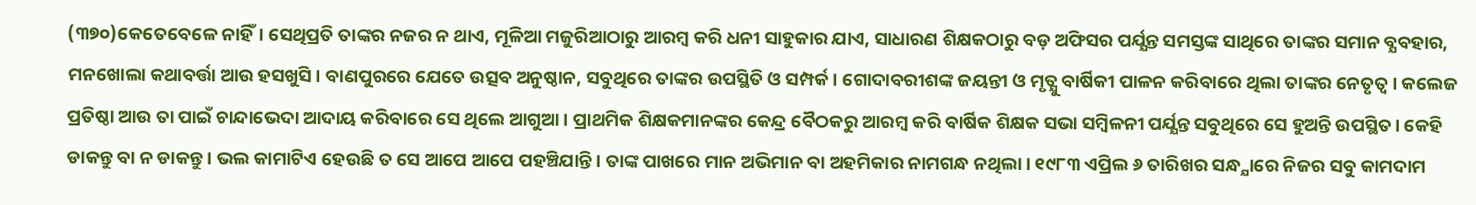(୩୭୦)କେତେବେଳେ ନାହିଁ। ସେଥିପ୍ରତି ତାଙ୍କର ନଜର ନ ଥାଏ, ମୂଳିଆ ମଜୁରିଆଠାରୁ ଆରମ୍ବ କରି ଧନୀ ସାହୁକାର ଯାଏ, ସାଧାରଣ ଶିକ୍ଷକଠାରୁ ବଡ଼ ଅଫିସର ପର୍ଯ୍ଯନ୍ତ ସମସ୍ତଙ୍କ ସାଥିରେ ତାଙ୍କର ସମାନ ବ୍ଯବହାର, ମନଖୋଲା କଥାବର୍ତ୍ତା ଆଉ ହସଖୁସି। ବାଣପୁରରେ ଯେତେ ଉତ୍ସବ ଅନୁଷ୍ଠାନ, ସବୁଥିରେ ତାଙ୍କର ଉପସ୍ଥିତି ଓ ସମ୍ପର୍କ। ଗୋଦାବରୀଶଙ୍କ ଜୟନ୍ତୀ ଓ ମୃତ୍ଯୁ ବାର୍ଷିକୀ ପାଳନ କରିବାରେ ଥିଲା ତାଙ୍କର ନେତୃତ୍ବ। କଲେଜ ପ୍ରତିଷ୍ଠା ଆଉ ତା ପାଇଁ ଚାନ୍ଦାଭେଦା ଆଦାୟ କରିବାରେ ସେ ଥିଲେ ଆଗୁଆ। ପ୍ରାଥମିକ ଶିକ୍ଷକମାନଙ୍କର କେନ୍ଦ୍ର ବୈଠକରୁ ଆରମ୍ବ କରି ବାର୍ଷିକ ଶିକ୍ଷକ ସଭା ସମ୍ବିଳନୀ ପର୍ଯ୍ଯନ୍ତ ସବୁଥିରେ ସେ ହୁଅନ୍ତି ଉପସ୍ଥିତ। କେହି ଡାକନ୍ତୁ ବା ନ ଡାକନ୍ତୁ। ଭଲ କାମାଟିଏ ହେଉଛି ତ ସେ ଆପେ ଆପେ ପହଞ୍ଚିଯାନ୍ତି। ତାଙ୍କ ପାଖରେ ମାନ ଅଭିମାନ ବା ଅହମିକାର ନାମଗନ୍ଧ ନଥିଲା। ୧୯୮୩ ଏପ୍ରିଲ ୬ ତାରିଖର ସନ୍ଧ୍ଯାରେ ନିଜର ସବୁ କାମଦାମ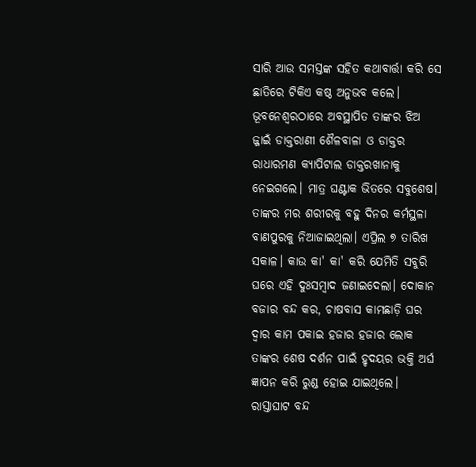ସାରି ଆଉ ସମସ୍ତଙ୍କ ସହିତ କଥାବାର୍ତ୍ତା କରି ସେ ଛାତିରେ ଟିକିଏ କଷ୍ଠ ଅନୁଭବ କଲେ। ଭୂବନେଶ୍ବରଠାରେ ଅବସ୍ଥାପିତ ତାଙ୍କର ଝିଅ ଜ୍ଜାଇଁ ଡାକ୍ତରାଣୀ ଶୈଳବାଳା ଓ ଡାକ୍ତର ରାଧାରମଣ କ୍ଯାପିଟାଲ ଡାକ୍ତରଖାନାକୁ ନେଇଗଲେ। ମାତ୍ର ଘଣ୍ଟାକ ଭିତରେ ସବୁଶେଷ। ତାଙ୍କର ମର ଶରୀରକୁ ବହୁ ଦିନର କର୍ମସ୍ଥଳା ବାଣପୁରକୁ ନିଆଜାଇଥିଲା। ଏପ୍ରିଲ ୭ ତାରିଖ ସକାଳ। କାଉ କା' କା' କରି ଯେମିତି ସବୁରି ଘରେ ଏହି ଦୁଃସମ୍ବାଦ ଜଣାଇଦେଲା। ଦୋକାନ ବଜାର ବନ୍ଦ କର, ଚାଷବାସ କାମଛାଡ଼ି ଘର ଦ୍ବାର କାମ ପକାଇ ହଜାର ହଜାର ଲୋକ ତାଙ୍କର ଶେଷ ଦର୍ଶନ ପାଇଁ ହୃଦୟର ଭକ୍ତି ଅର୍ଘ ଜ୍ଞାପନ କରି ରୁଣ୍ଡ ହୋଇ ଯାଇଥିଲେ। ରାସ୍ତାଘାଟ ବନ୍ଦ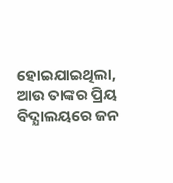ହୋଇଯାଇଥିଲା, ଆଉ ତାଙ୍କର ପ୍ରିୟ ବିଦ୍ଯାଲୟରେ ଜନ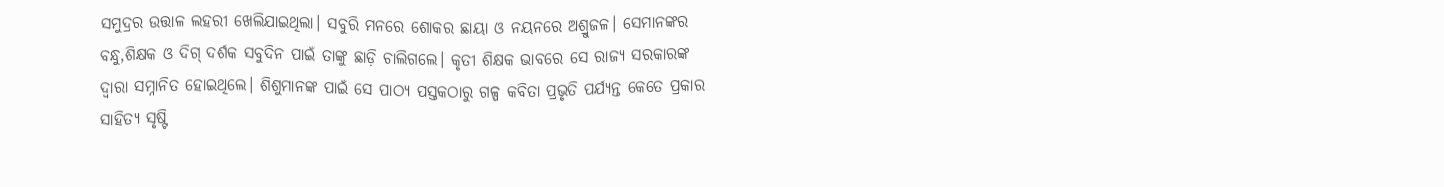ସମୁଦ୍ରର ଉତ୍ତାଳ ଲହରୀ ଖେଲିଯାଇଥିଲା। ସବୁରି ମନରେ ଶୋକର ଛାୟା ଓ ନୟନରେ ଅଶ୍ରୁଜଳ। ସେମାନଙ୍କର ବନ୍ଧୁ,ଶିକ୍ଷକ ଓ ଦିଗ୍ ଦର୍ଶକ ସବୁଦିନ ପାଇଁ ତାଙ୍କୁ ଛାଡ଼ି ଚାଲିଗଲେ। କୃତୀ ଶିକ୍ଷକ ଭାବରେ ସେ ରାଜ୍ଯ ସରକାରଙ୍କ ଦ୍ବାରା ସମ୍ନାନିତ ହୋଇଥିଲେ। ଶିଶୁମାନଙ୍କ ପାଇଁ ସେ ପାଠ୍ଯ ପସ୍ତକଠାରୁ ଗଳ୍ପ କବିତା ପ୍ରଭୃତି ପର୍ଯ୍ଯନ୍ତ କେତେ ପ୍ରକାର ସାହିତ୍ଯ ସୃଷ୍ଟି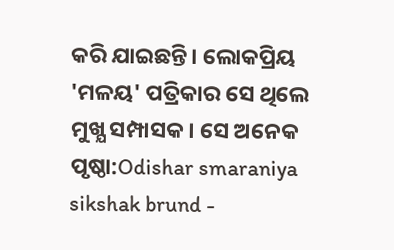କରି ଯାଇଛନ୍ତି। ଲୋକପ୍ରିୟ 'ମଳୟ' ପତ୍ରିକାର ସେ ଥିଲେ ମୁଖ୍ଯ ସମ୍ପାସକ। ସେ ଅନେକ
ପୃଷ୍ଠା:Odishar smaraniya sikshak brund -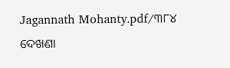Jagannath Mohanty.pdf/୩୮୪
ଦେଖଣା